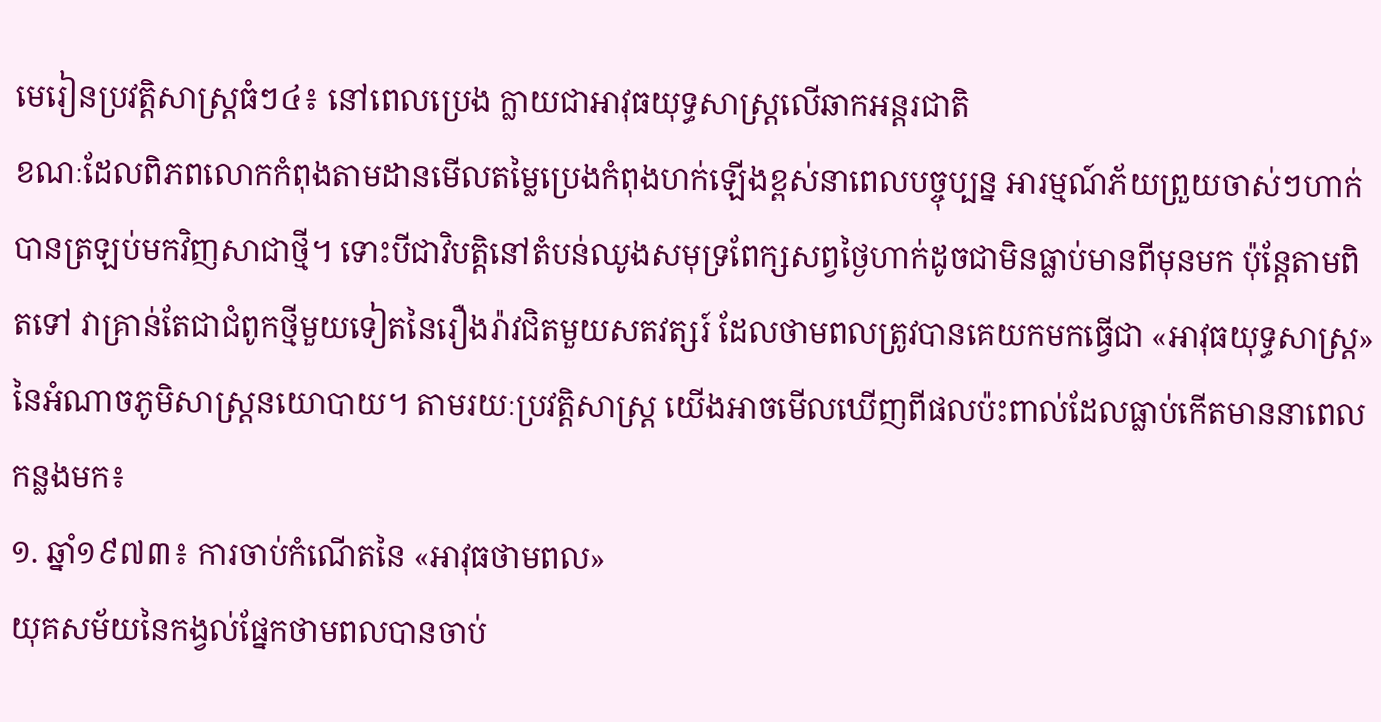មេរៀនប្រវត្តិសាស្ត្រធំៗ៤៖ នៅពេលប្រេង ក្លាយជាអាវុធយុទ្ធសាស្ត្រលើឆាកអន្តរជាតិ
ខណៈដែលពិភពលោកកំពុងតាមដានមើលតម្លៃប្រេងកំពុងហក់ឡើងខ្ពស់នាពេលបច្ចុប្បន្ន អារម្មណ៍ភ័យព្រួយចាស់ៗហាក់បានត្រឡប់មកវិញសាជាថ្មី។ ទោះបីជាវិបត្តិនៅតំបន់ឈូងសមុទ្រពែក្សសព្វថ្ងៃហាក់ដូចជាមិនធ្លាប់មានពីមុនមក ប៉ុន្តែតាមពិតទៅ វាគ្រាន់តែជាជំពូកថ្មីមួយទៀតនៃរឿងរ៉ាវជិតមួយសតវត្សរ៍ ដែលថាមពលត្រូវបានគេយកមកធ្វើជា «អាវុធយុទ្ធសាស្ត្រ» នៃអំណាចភូមិសាស្ត្រនយោបាយ។ តាមរយៈប្រវត្តិសាស្ត្រ យើងអាចមើលឃើញពីផលប៉ះពាល់ដែលធ្លាប់កើតមាននាពេលកន្លងមក៖
១. ឆ្នាំ១៩៧៣៖ ការចាប់កំណើតនៃ «អាវុធថាមពល»
យុគសម័យនៃកង្វល់ផ្នែកថាមពលបានចាប់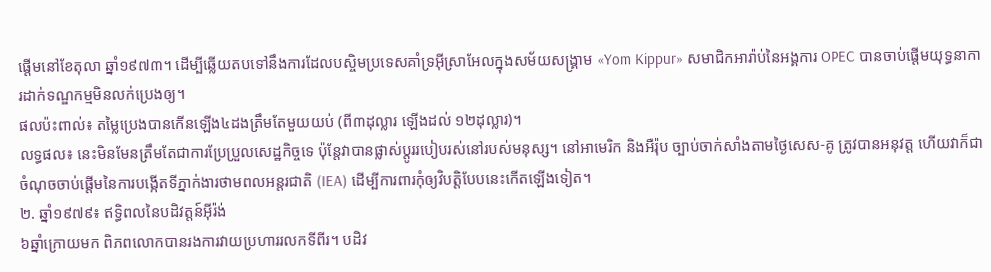ផ្តើមនៅខែតុលា ឆ្នាំ១៩៧៣។ ដើម្បីឆ្លើយតបទៅនឹងការដែលបស្ចិមប្រទេសគាំទ្រអ៊ីស្រាអែលក្នុងសម័យសង្គ្រាម «Yom Kippur» សមាជិកអារ៉ាប់នៃអង្គការ OPEC បានចាប់ផ្តើមយុទ្ធនាការដាក់ទណ្ឌកម្មមិនលក់ប្រេងឲ្យ។
ផលប៉ះពាល់៖ តម្លៃប្រេងបានកើនឡើង៤ដងត្រឹមតែមួយយប់ (ពី៣ដុល្លារ ឡើងដល់ ១២ដុល្លារ)។
លទ្ធផល៖ នេះមិនមែនត្រឹមតែជាការប្រែប្រួលសេដ្ឋកិច្ចទេ ប៉ុន្តែវាបានផ្លាស់ប្តូររបៀបរស់នៅរបស់មនុស្ស។ នៅអាមេរិក និងអឺរ៉ុប ច្បាប់ចាក់សាំងតាមថ្ងៃសេស-គូ ត្រូវបានអនុវត្ត ហើយវាក៏ជាចំណុចចាប់ផ្តើមនៃការបង្កើតទីភ្នាក់ងារថាមពលអន្តរជាតិ (IEA) ដើម្បីការពារកុំឲ្យវិបត្តិបែបនេះកើតឡើងទៀត។
២. ឆ្នាំ១៩៧៩៖ ឥទ្ធិពលនៃបដិវត្តន៍អ៊ីរ៉ង់
៦ឆ្នាំក្រោយមក ពិភពលោកបានរងការវាយប្រហាររលកទីពីរ។ បដិវ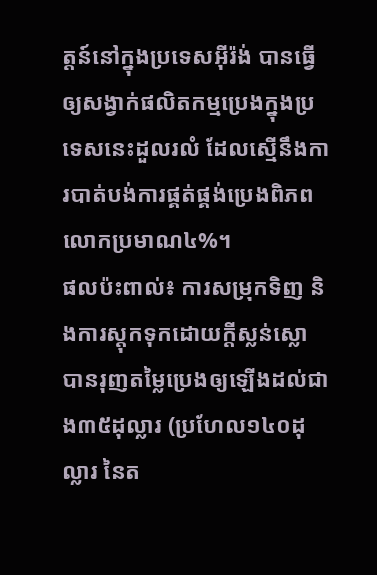ត្តន៍នៅក្នុងប្រទេសអ៊ីរ៉ង់ បានធ្វើឲ្យសង្វាក់ផលិតកម្មប្រេងក្នុងប្រទេសនេះដួលរលំ ដែលស្មើនឹងការបាត់បង់ការផ្គត់ផ្គង់ប្រេងពិភពលោកប្រមាណ៤%។
ផលប៉ះពាល់៖ ការសម្រុកទិញ និងការស្តុកទុកដោយក្តីស្លន់ស្លោ បានរុញតម្លៃប្រេងឲ្យឡើងដល់ជាង៣៥ដុល្លារ (ប្រហែល១៤០ដុល្លារ នៃត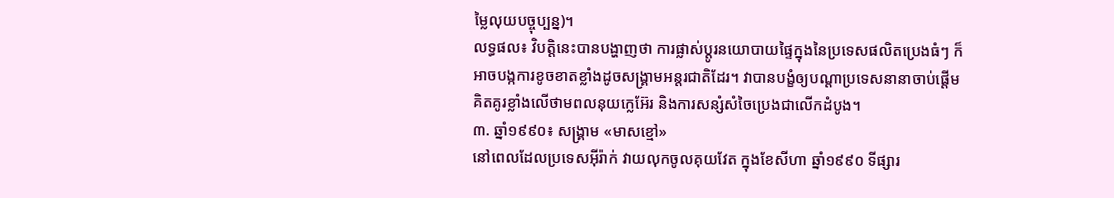ម្លៃលុយបច្ចុប្បន្ន)។
លទ្ធផល៖ វិបត្តិនេះបានបង្ហាញថា ការផ្លាស់ប្តូរនយោបាយផ្ទៃក្នុងនៃប្រទេសផលិតប្រេងធំៗ ក៏អាចបង្កការខូចខាតខ្លាំងដូចសង្គ្រាមអន្តរជាតិដែរ។ វាបានបង្ខំឲ្យបណ្តាប្រទេសនានាចាប់ផ្តើមគិតគូរខ្លាំងលើថាមពលនុយក្លេអ៊ែរ និងការសន្សំសំចៃប្រេងជាលើកដំបូង។
៣. ឆ្នាំ១៩៩០៖ សង្គ្រាម «មាសខ្មៅ»
នៅពេលដែលប្រទេសអ៊ីរ៉ាក់ វាយលុកចូលគុយវែត ក្នុងខែសីហា ឆ្នាំ១៩៩០ ទីផ្សារ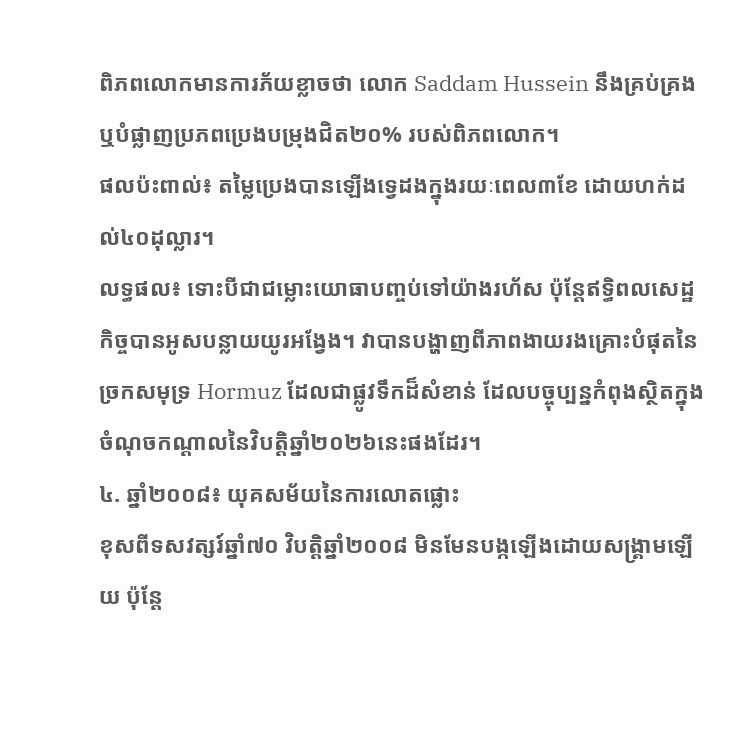ពិភពលោកមានការភ័យខ្លាចថា លោក Saddam Hussein នឹងគ្រប់គ្រង ឬបំផ្លាញប្រភពប្រេងបម្រុងជិត២០% របស់ពិភពលោក។
ផលប៉ះពាល់៖ តម្លៃប្រេងបានឡើងទ្វេដងក្នុងរយៈពេល៣ខែ ដោយហក់ដល់៤០ដុល្លារ។
លទ្ធផល៖ ទោះបីជាជម្លោះយោធាបញ្ចប់ទៅយ៉ាងរហ័ស ប៉ុន្តែឥទ្ធិពលសេដ្ឋកិច្ចបានអូសបន្លាយយូរអង្វែង។ វាបានបង្ហាញពីភាពងាយរងគ្រោះបំផុតនៃច្រកសមុទ្រ Hormuz ដែលជាផ្លូវទឹកដ៏សំខាន់ ដែលបច្ចុប្បន្នកំពុងស្ថិតក្នុងចំណុចកណ្តាលនៃវិបត្តិឆ្នាំ២០២៦នេះផងដែរ។
៤. ឆ្នាំ២០០៨៖ យុគសម័យនៃការលោតផ្លោះ
ខុសពីទសវត្សរ៍ឆ្នាំ៧០ វិបត្តិឆ្នាំ២០០៨ មិនមែនបង្កឡើងដោយសង្គ្រាមឡើយ ប៉ុន្តែ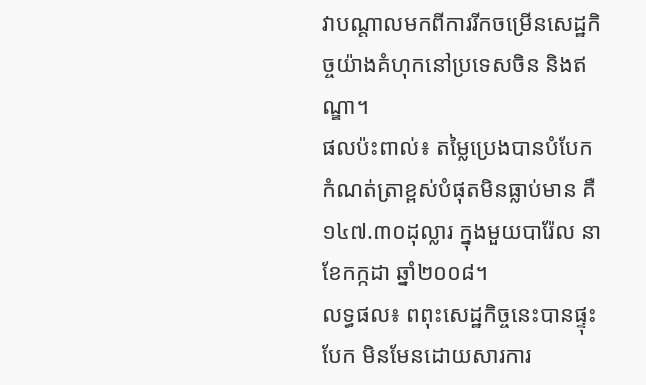វាបណ្តាលមកពីការរីកចម្រើនសេដ្ឋកិច្ចយ៉ាងគំហុកនៅប្រទេសចិន និងឥណ្ឌា។
ផលប៉ះពាល់៖ តម្លៃប្រេងបានបំបែកកំណត់ត្រាខ្ពស់បំផុតមិនធ្លាប់មាន គឺ ១៤៧.៣០ដុល្លារ ក្នុងមួយបារ៉ែល នាខែកក្កដា ឆ្នាំ២០០៨។
លទ្ធផល៖ ពពុះសេដ្ឋកិច្ចនេះបានផ្ទុះបែក មិនមែនដោយសារការ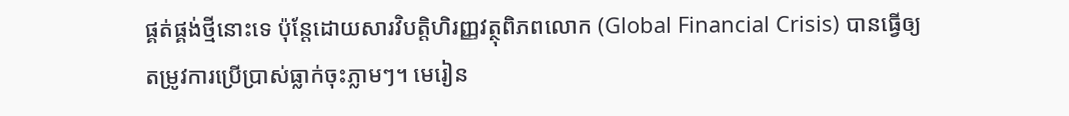ផ្គត់ផ្គង់ថ្មីនោះទេ ប៉ុន្តែដោយសារវិបត្តិហិរញ្ញវត្ថុពិភពលោក (Global Financial Crisis) បានធ្វើឲ្យតម្រូវការប្រើប្រាស់ធ្លាក់ចុះភ្លាមៗ។ មេរៀន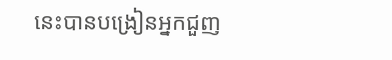នេះបានបង្រៀនអ្នកជួញ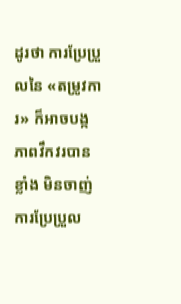ដូរថា ការប្រែប្រួលនៃ «តម្រូវការ» ក៏អាចបង្កភាពវឹកវរបានខ្លាំង មិនចាញ់ការប្រែប្រួល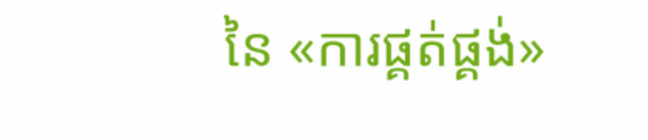នៃ «ការផ្គត់ផ្គង់»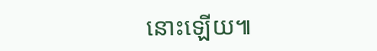នោះឡើយ៕